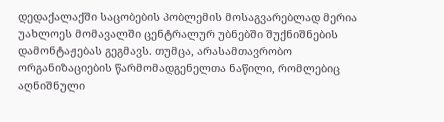დედაქალაქში საცობების პობლემის მოსაგვარებლად მერია უახლოეს მომავალში ცენტრალურ უბნებში შუქნიშნების დამონტაჟებას გეგმავს. თუმცა, არასამთავრობო ორგანიზაციების წარმომადგენელთა ნაწილი, რომლებიც აღნიშნული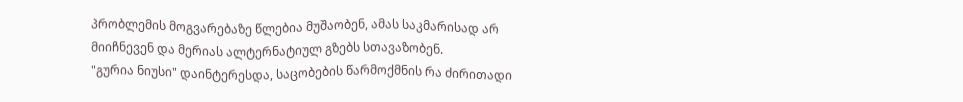პრობლემის მოგვარებაზე წლებია მუშაობენ, ამას საკმარისად არ მიიჩნევენ და მერიას ალტერნატიულ გზებს სთავაზობენ.
"გურია ნიუსი" დაინტერესდა, საცობების წარმოქმნის რა ძირითადი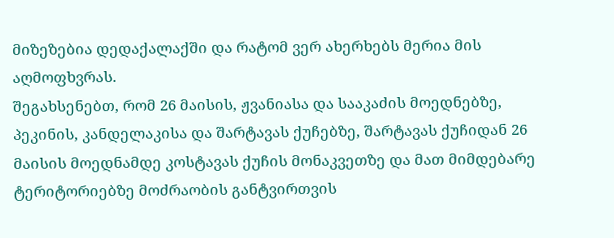მიზეზებია დედაქალაქში და რატომ ვერ ახერხებს მერია მის აღმოფხვრას.
შეგახსენებთ, რომ 26 მაისის, ჟვანიასა და სააკაძის მოედნებზე, პეკინის, კანდელაკისა და შარტავას ქუჩებზე, შარტავას ქუჩიდან 26 მაისის მოედნამდე კოსტავას ქუჩის მონაკვეთზე და მათ მიმდებარე ტერიტორიებზე მოძრაობის განტვირთვის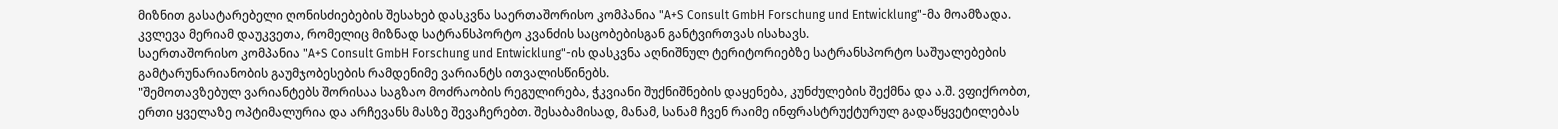მიზნით გასატარებელი ღონისძიებების შესახებ დასკვნა საერთაშორისო კომპანია "A+S Consult GmbH Forschung und Entwicklung"-მა მოამზადა. კვლევა მერიამ დაუკვეთა, რომელიც მიზნად სატრანსპორტო კვანძის საცობებისგან განტვირთვას ისახავს.
საერთაშორისო კომპანია "A+S Consult GmbH Forschung und Entwicklung"-ის დასკვნა აღნიშნულ ტერიტორიებზე სატრანსპორტო საშუალებების გამტარუნარიანობის გაუმჯობესების რამდენიმე ვარიანტს ითვალისწინებს.
"შემოთავზებულ ვარიანტებს შორისაა საგზაო მოძრაობის რეგულირება, ჭკვიანი შუქნიშნების დაყენება, კუნძულების შექმნა და ა.შ. ვფიქრობთ, ერთი ყველაზე ოპტიმალურია და არჩევანს მასზე შევაჩერებთ. შესაბამისად, მანამ, სანამ ჩვენ რაიმე ინფრასტრუქტურულ გადაწყვეტილებას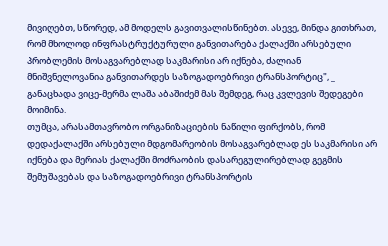მივიღებთ, სწორედ, ამ მოდელს გავითვალისწინებთ. ასევე, მინდა გითხრათ, რომ მხოლოდ ინფრასტრუქტურული განვითარება ქალაქში არსებული პრობლემის მოსაგვარებლად საკმარისი არ იქნება, ძალიან მნიშვნელოვანია განვითარდეს საზოგადოებრივი ტრანსპორტიც", _ განაცხადა ვიცე-მერმა ლაშა აბაშიძემ მას შემდეგ, რაც კვლევის შედეგები მოიმინა.
თუმცა, არასამთავრობო ორგანიზაციების ნაწილი ფირქობს, რომ დედაქალაქში არსებული მდგომარეობის მოსაგვარებლად ეს საკმარისი არ იქნება და მერიას ქალაქში მოძრაობის დასარეგულირებლად გეგმის შემუშავებას და საზოგადოებრივი ტრანსპორტის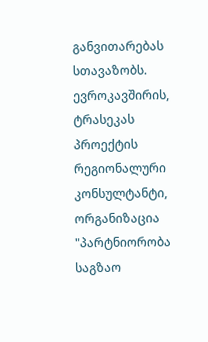განვითარებას სთავაზობს.
ევროკავშირის, ტრასეკას პროექტის რეგიონალური კონსულტანტი, ორგანიზაცია "პარტნიორობა საგზაო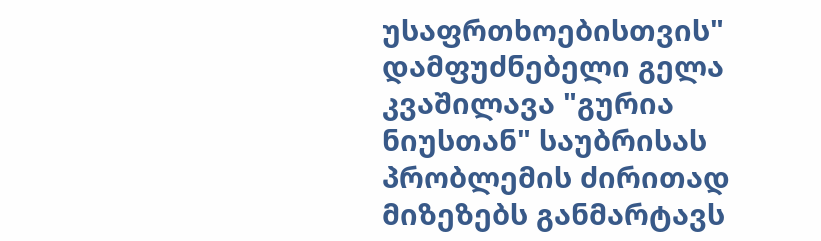უსაფრთხოებისთვის" დამფუძნებელი გელა კვაშილავა "გურია ნიუსთან" საუბრისას პრობლემის ძირითად მიზეზებს განმარტავს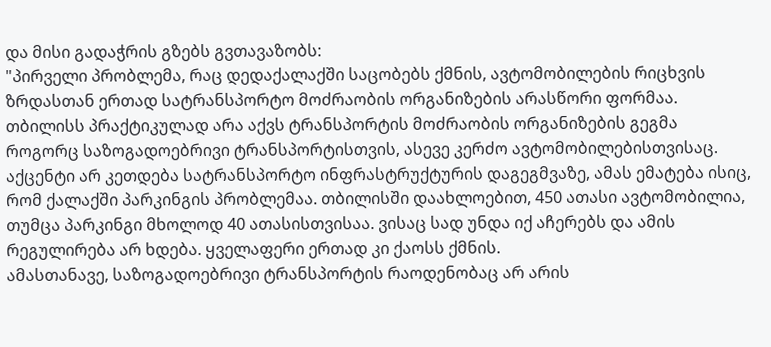და მისი გადაჭრის გზებს გვთავაზობს:
"პირველი პრობლემა, რაც დედაქალაქში საცობებს ქმნის, ავტომობილების რიცხვის ზრდასთან ერთად სატრანსპორტო მოძრაობის ორგანიზების არასწორი ფორმაა. თბილისს პრაქტიკულად არა აქვს ტრანსპორტის მოძრაობის ორგანიზების გეგმა როგორც საზოგადოებრივი ტრანსპორტისთვის, ასევე კერძო ავტომობილებისთვისაც. აქცენტი არ კეთდება სატრანსპორტო ინფრასტრუქტურის დაგეგმვაზე, ამას ემატება ისიც, რომ ქალაქში პარკინგის პრობლემაა. თბილისში დაახლოებით, 450 ათასი ავტომობილია, თუმცა პარკინგი მხოლოდ 40 ათასისთვისაა. ვისაც სად უნდა იქ აჩერებს და ამის რეგულირება არ ხდება. ყველაფერი ერთად კი ქაოსს ქმნის.
ამასთანავე, საზოგადოებრივი ტრანსპორტის რაოდენობაც არ არის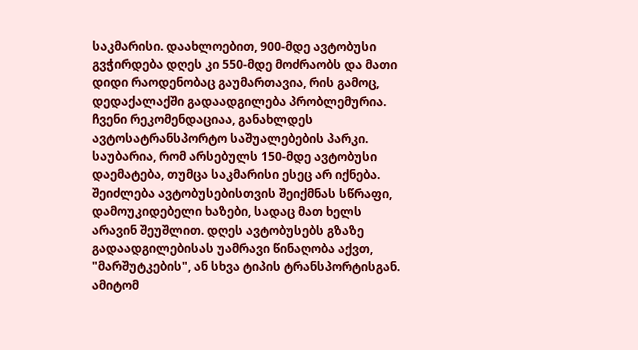საკმარისი. დაახლოებით, 900-მდე ავტობუსი გვჭირდება დღეს კი 550-მდე მოძრაობს და მათი დიდი რაოდენობაც გაუმართავია, რის გამოც, დედაქალაქში გადაადგილება პრობლემურია. ჩვენი რეკომენდაციაა, განახლდეს ავტოსატრანსპორტო საშუალებების პარკი. საუბარია, რომ არსებულს 150-მდე ავტობუსი დაემატება, თუმცა საკმარისი ესეც არ იქნება. შეიძლება ავტობუსებისთვის შეიქმნას სწრაფი, დამოუკიდებელი ხაზები, სადაც მათ ხელს არავინ შეუშლით. დღეს ავტობუსებს გზაზე გადაადგილებისას უამრავი წინაღობა აქვთ, "მარშუტკების", ან სხვა ტიპის ტრანსპორტისგან. ამიტომ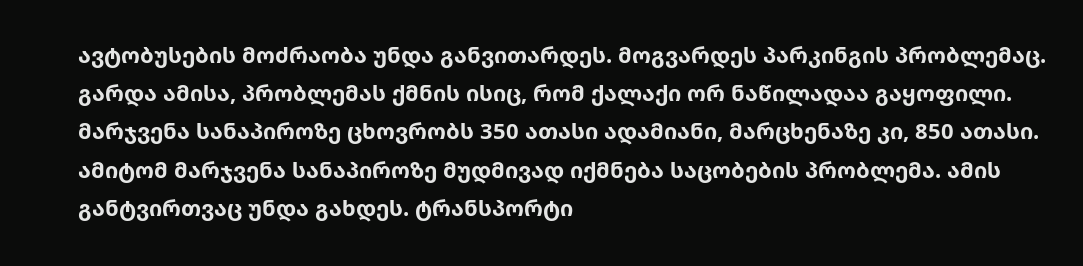ავტობუსების მოძრაობა უნდა განვითარდეს. მოგვარდეს პარკინგის პრობლემაც.
გარდა ამისა, პრობლემას ქმნის ისიც, რომ ქალაქი ორ ნაწილადაა გაყოფილი. მარჯვენა სანაპიროზე ცხოვრობს 350 ათასი ადამიანი, მარცხენაზე კი, 850 ათასი. ამიტომ მარჯვენა სანაპიროზე მუდმივად იქმნება საცობების პრობლემა. ამის განტვირთვაც უნდა გახდეს. ტრანსპორტი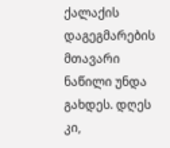ქალაქის დაგეგმარების მთავარი ნაწილი უნდა გახდეს. დღეს კი,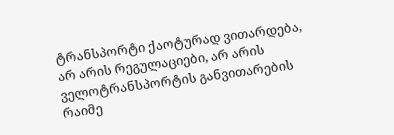ტრანსპორტი ქაოტურად ვითარდება, არ არის რეგულაციები, არ არის ველოტრანსპორტის განვითარების რაიმე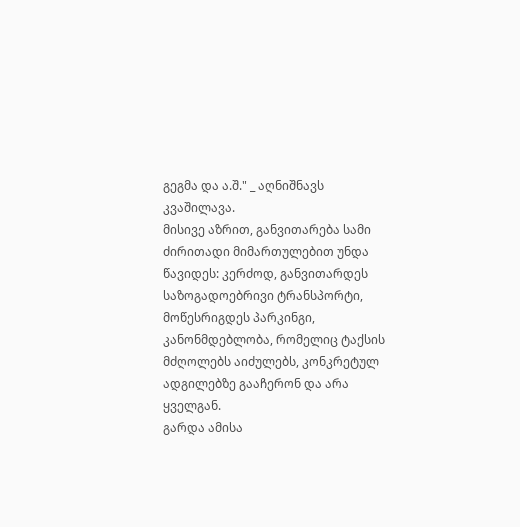გეგმა და ა.შ." _ აღნიშნავს კვაშილავა.
მისივე აზრით, განვითარება სამი ძირითადი მიმართულებით უნდა წავიდეს: კერძოდ, განვითარდეს საზოგადოებრივი ტრანსპორტი, მოწესრიგდეს პარკინგი, კანონმდებლობა, რომელიც ტაქსის მძღოლებს აიძულებს, კონკრეტულ ადგილებზე გააჩერონ და არა ყველგან.
გარდა ამისა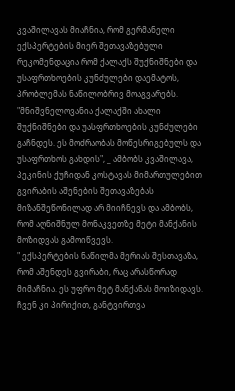კვაშილავას მიაჩნია, რომ გერმანელი ექსპერტების მიერ შეთავაზებული რეკომენდაცია რომ ქალაქს შუქნიშნები და უსაფრთხოების კუნძულები დაემატოს, პრობლემას ნაწილობრივ მოაგვარებს.
"მნიშვნელოვანია ქალაქში ახალი შუქნიშნები და უასფრთხოების კუნძულები გაჩნდეს. ეს მოძრაობას მოწესრიგებულს და უსაფრთხოს გახდის", _ ამბობს კვაშილავა, პეკინის ქუჩიდან კოსტავას მიმართულებით გვირაბის აშენების შეთავაზებას მიზანშეწონილად არ მიიჩნევს და ამბობს, რომ აღნიშნულ მონაკვეთზე მეტი მანქანის მოზიდვას გამოიწვევს.
" ექსპერტების ნაწილმა მერიას შესთავაზა, რომ აშენდეს გვირაბი, რაც არასწორად მიმაჩნია. ეს უფრო მეტ მანქანას მოიზიდავს. ჩვენ კი პირიქით, განტვირთვა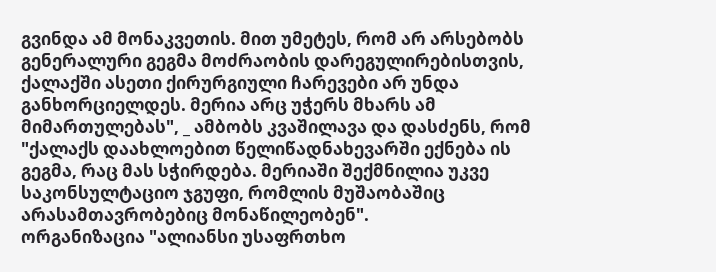გვინდა ამ მონაკვეთის. მით უმეტეს, რომ არ არსებობს გენერალური გეგმა მოძრაობის დარეგულირებისთვის, ქალაქში ასეთი ქირურგიული ჩარევები არ უნდა განხორციელდეს. მერია არც უჭერს მხარს ამ მიმართულებას", _ ამბობს კვაშილავა და დასძენს, რომ "ქალაქს დაახლოებით წელიწადნახევარში ექნება ის გეგმა, რაც მას სჭირდება. მერიაში შექმნილია უკვე საკონსულტაციო ჯგუფი, რომლის მუშაობაშიც არასამთავრობებიც მონაწილეობენ".
ორგანიზაცია "ალიანსი უსაფრთხო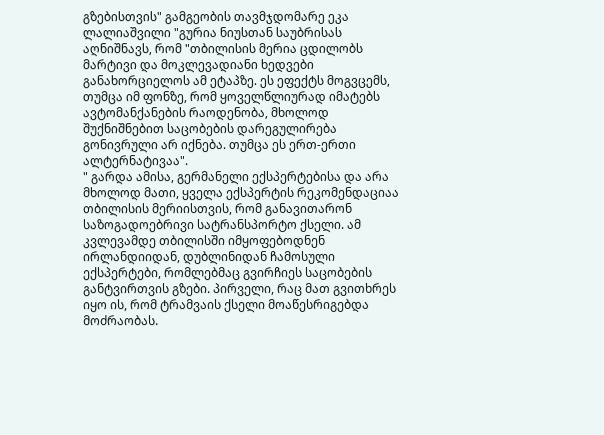გზებისთვის" გამგეობის თავმჯდომარე ეკა ლალიაშვილი "გურია ნიუსთან საუბრისას აღნიშნავს, რომ "თბილისის მერია ცდილობს მარტივი და მოკლევადიანი ხედვები განახორციელოს ამ ეტაპზე. ეს ეფექტს მოგვცემს, თუმცა იმ ფონზე, რომ ყოველწლიურად იმატებს ავტომანქანების რაოდენობა, მხოლოდ შუქნიშნებით საცობების დარეგულირება გონივრული არ იქნება. თუმცა ეს ერთ-ერთი ალტერნატივაა".
" გარდა ამისა, გერმანელი ექსპერტებისა და არა მხოლოდ მათი, ყველა ექსპერტის რეკომენდაციაა თბილისის მერიისთვის, რომ განავითარონ საზოგადოებრივი სატრანსპორტო ქსელი. ამ კვლევამდე თბილისში იმყოფებოდნენ ირლანდიიდან, დუბლინიდან ჩამოსული ექსპერტები, რომლებმაც გვირჩიეს საცობების განტვირთვის გზები. პირველი, რაც მათ გვითხრეს იყო ის, რომ ტრამვაის ქსელი მოაწესრიგებდა მოძრაობას.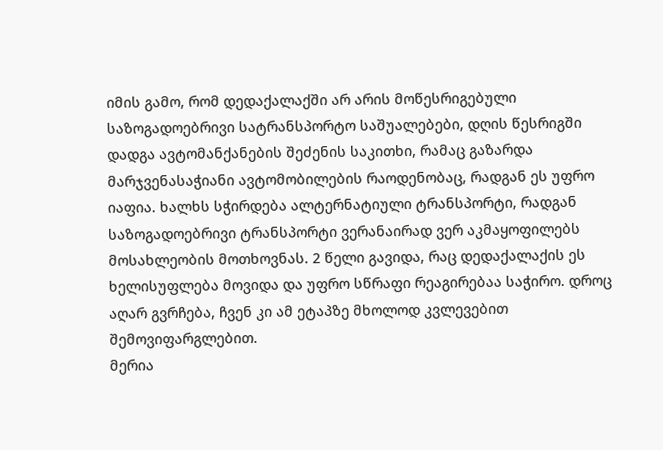იმის გამო, რომ დედაქალაქში არ არის მოწესრიგებული საზოგადოებრივი სატრანსპორტო საშუალებები, დღის წესრიგში დადგა ავტომანქანების შეძენის საკითხი, რამაც გაზარდა მარჯვენასაჭიანი ავტომობილების რაოდენობაც, რადგან ეს უფრო იაფია. ხალხს სჭირდება ალტერნატიული ტრანსპორტი, რადგან საზოგადოებრივი ტრანსპორტი ვერანაირად ვერ აკმაყოფილებს მოსახლეობის მოთხოვნას. 2 წელი გავიდა, რაც დედაქალაქის ეს ხელისუფლება მოვიდა და უფრო სწრაფი რეაგირებაა საჭირო. დროც აღარ გვრჩება, ჩვენ კი ამ ეტაპზე მხოლოდ კვლევებით შემოვიფარგლებით.
მერია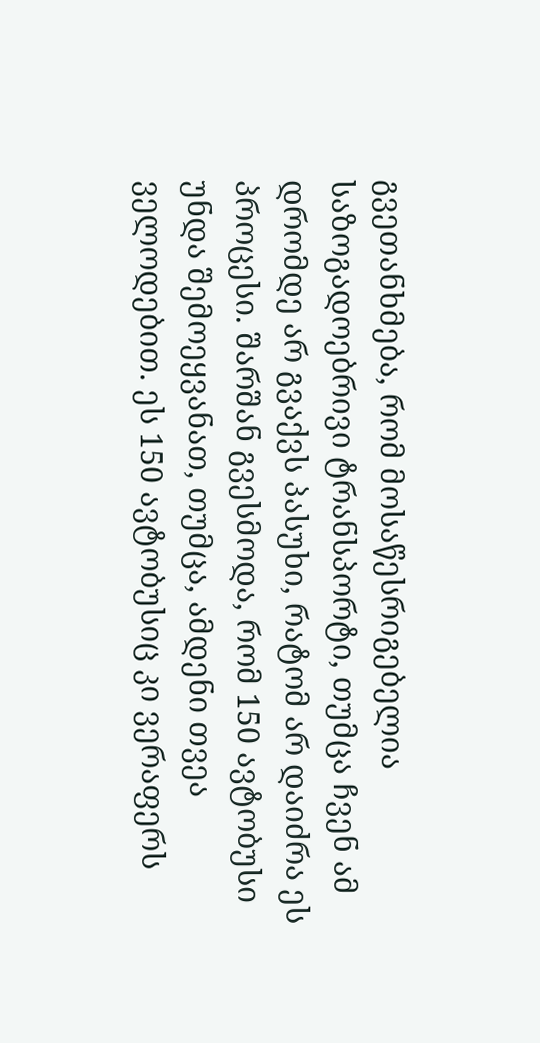გვეთანხმება, რომ მოსაწესრიგებელია საზოგადოებრივი ტრანსპორტი, თუმცა ჩვენ ამ დრომდე არ გვაქვს პასუხი, რატომ არ დაიძრა ეს პროცესი. შარშან გვესმოდა, რომ 150 ავტობუსი უნდა შემოეყვანათ, თუმცა, ამდენი თვეა ველოდებით. ეს 150 ავტობუსიც კი ვერაფერს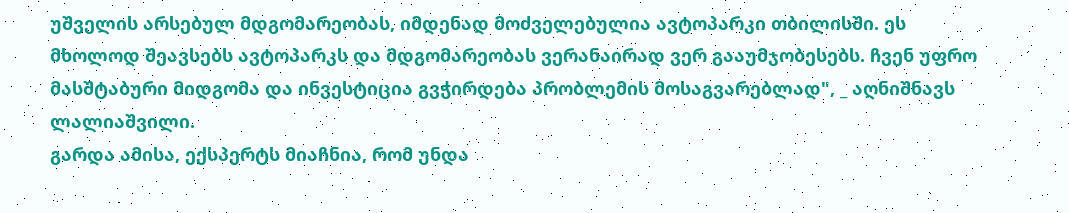უშველის არსებულ მდგომარეობას, იმდენად მოძველებულია ავტოპარკი თბილისში. ეს მხოლოდ შეავსებს ავტოპარკს და მდგომარეობას ვერანაირად ვერ გააუმჯობესებს. ჩვენ უფრო მასშტაბური მიდგომა და ინვესტიცია გვჭირდება პრობლემის მოსაგვარებლად", _ აღნიშნავს ლალიაშვილი.
გარდა ამისა, ექსპერტს მიაჩნია, რომ უნდა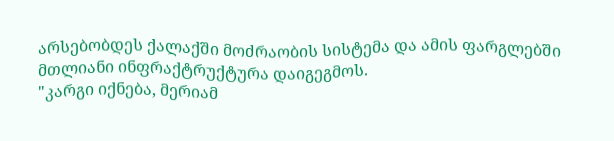არსებობდეს ქალაქში მოძრაობის სისტემა და ამის ფარგლებში მთლიანი ინფრაქტრუქტურა დაიგეგმოს.
"კარგი იქნება, მერიამ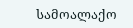სამოალაქო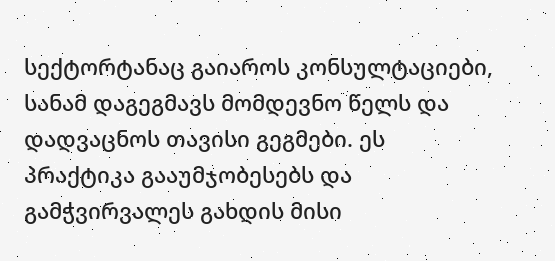სექტორტანაც გაიაროს კონსულტაციები, სანამ დაგეგმავს მომდევნო წელს და დადვაცნოს თავისი გეგმები. ეს პრაქტიკა გააუმჯობესებს და გამჭვირვალეს გახდის მისი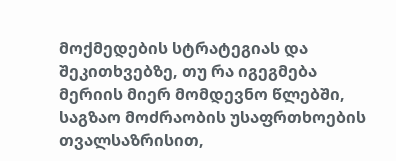მოქმედების სტრატეგიას და შეკითხვებზე, თუ რა იგეგმება მერიის მიერ მომდევნო წლებში, საგზაო მოძრაობის უსაფრთხოების თვალსაზრისით,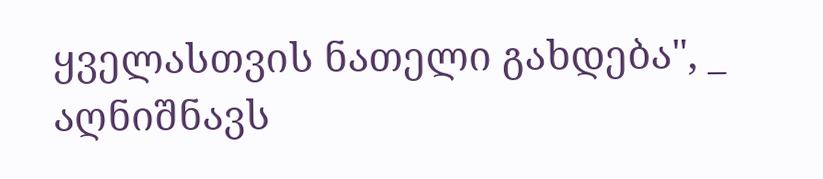ყველასთვის ნათელი გახდება", _ აღნიშნავს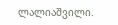ლალიაშვილი.